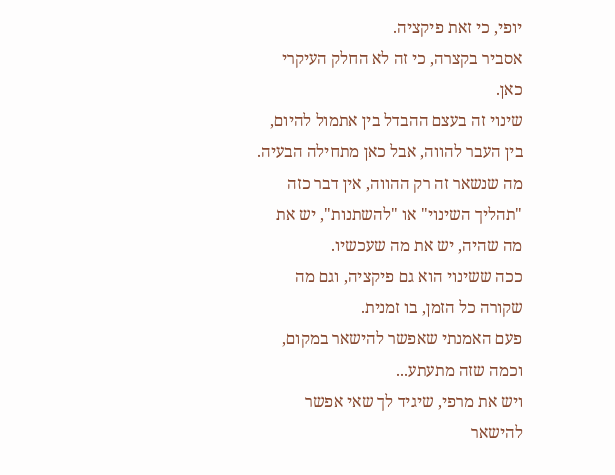יופי, כי זאת פיקציה.
אסביר בקצרה, כי זה לא החלק העיקרי כאן.
שינוי זה בעצם ההבדל בין אתמול להיום, בין העבר להווה, אבל כאן מתחילה הבעיה.
מה שנשאר זה רק ההווה, אין דבר כזה "תהליך השינוי" או "להשתנות", יש את מה שהיה, יש את מה שעכשיו.
ככה ששינוי הוא גם פיקציה, וגם מה שקורה כל הזמן, בו זמנית.
פעם האמנתי שאפשר להישאר במקום, וכמה שזה מתעתע...
ויש את מרפי, שיגיד לך שאי אפשר להישאר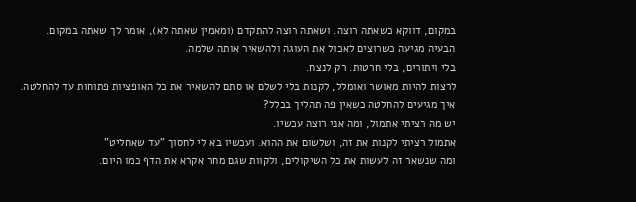במקום, דווקא כשאתה רוצה. ושאתה רוצה להתקדם (ומאמין שאתה לא), אומר לך שאתה במקום.
הבעיה מגיעה כשרוצים לאכול את העוגה ולהשאיר אותה שלמה.
בלי ויתורים, בלי חרטות. רק לנצח.
לרצות להיות מאושר ואומלל, לקנות בלי לשלם או סתם להשאיר את כל האופציות פתוחות עד להחלטה.
איך מגיעים להחלטה כשאין פה תהליך בכלל?
יש מה רציתי אתמול, ומה אני רוצה עכשיו.
אתמול רציתי לקנות את זה, ושלשום את ההוא. ועכשיו בא לי לחסוך "עד שאחליט"
ומה שנשאר זה לעשות את כל השיקולים, ולקוות שגם מחר אקרא את הדף כמו היום.